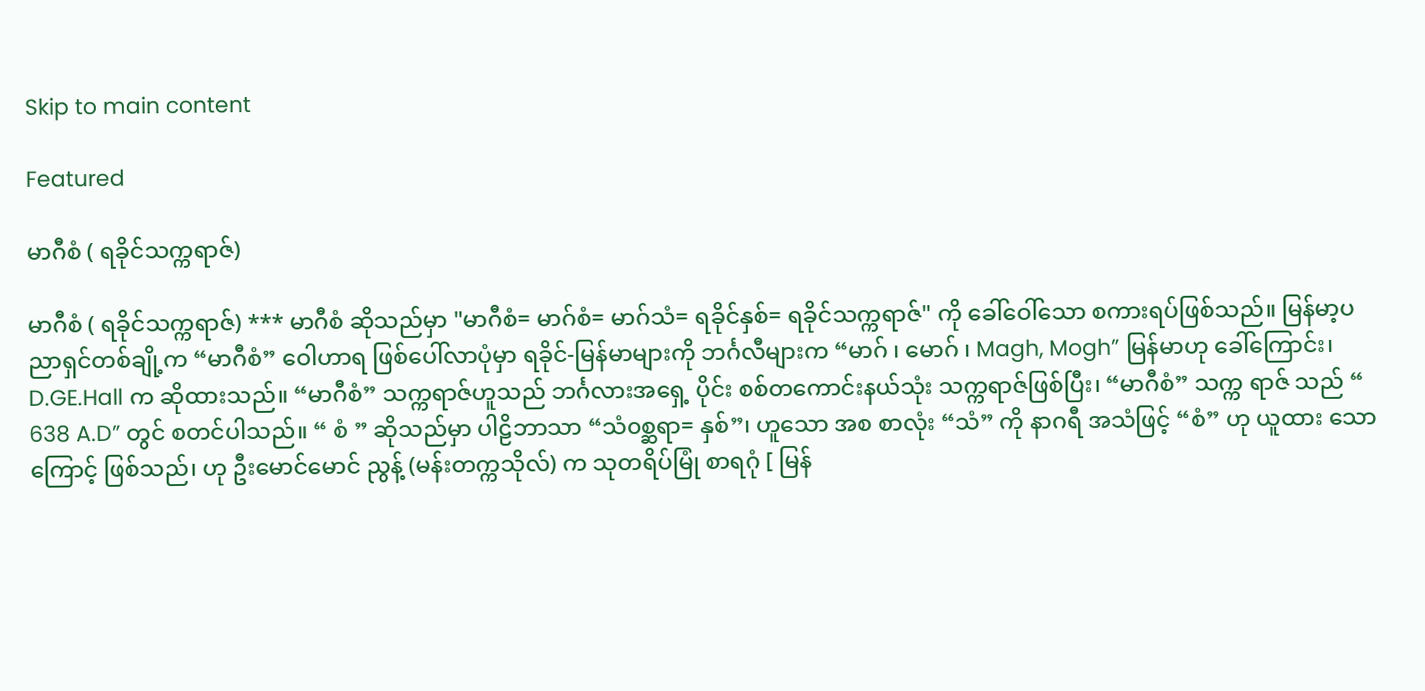Skip to main content

Featured

မာဂီစံ ( ရခိုင်သက္ကရာဇ်)

မာဂီစံ ( ရခိုင်သက္ကရာဇ်) *** မာဂီစံ ဆိုသည်မှာ "မာဂီစံ= မာဂ်စံ= မာဂ်သံ= ရခိုင်နှစ်= ရခိုင်သက္ကရာဇ်" ကို ခေါ်ဝေါ်သော စကားရပ်ဖြစ်သည်။ မြန်မာ့ပညာရှင်တစ်ချို့က “မာဂီစံ” ဝေါဟာရ ဖြစ်ပေါ်လာပုံမှာ ရခိုင်-မြန်မာများကို ဘင်္ဂလီများက “မာဂ် ၊ မောဂ် ၊ Magh, Mogh” မြန်မာဟု ခေါ်ကြောင်း၊ D.GE.Hall က ဆိုထားသည်။ “မာဂီစံ” သက္ကရာဇ်ဟူသည် ဘင်္ဂလားအရှေ့ ပိုင်း စစ်တကောင်းနယ်သုံး သက္ကရာဇ်ဖြစ်ပြီး၊ “မာဂီစံ” သက္က ရာဇ် သည် “ 638 A.D” တွင် စတင်ပါသည်။ “ စံ ” ဆိုသည်မှာ ပါဠိဘာသာ “သံ၀စ္ဆရာ= နှစ်”၊ ဟူသော အစ စာလုံး “သံ” ကို နာဂရီ အသံဖြင့် “စံ” ဟု ယူထား သောကြောင့် ဖြစ်သည်၊ ဟု ဦးမောင်မောင် ညွန့် (မန်းတက္ကသိုလ်) က သုတရိပ်မြုံ စာရဂုံ [ မြန်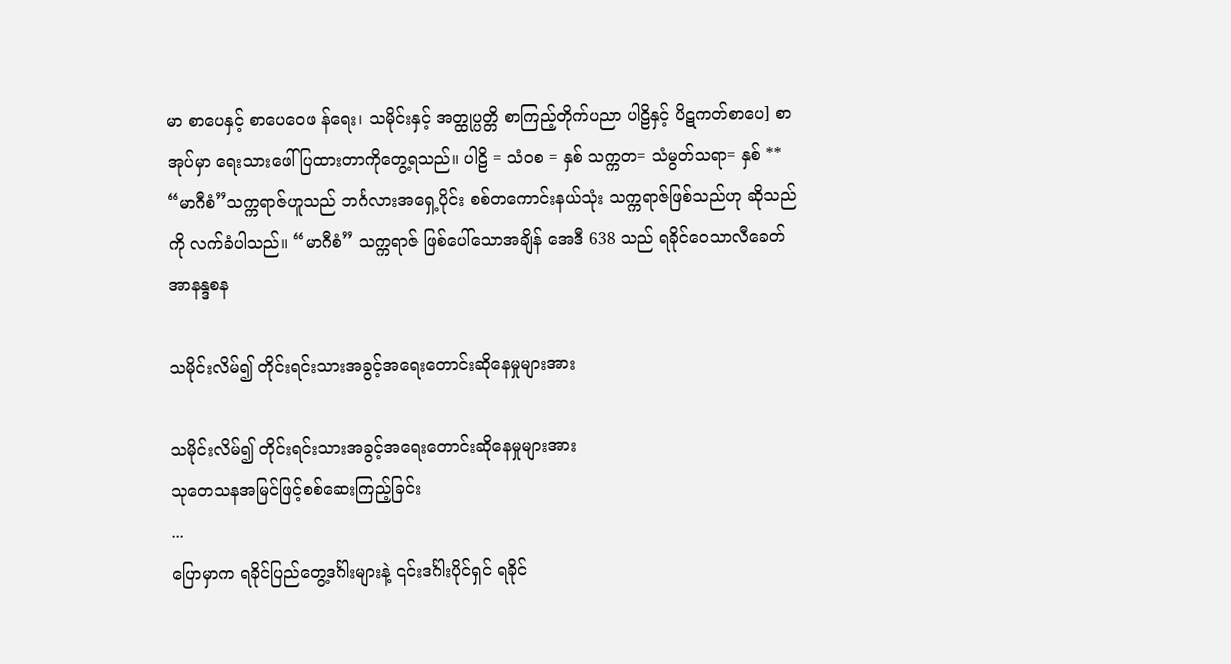မာ စာပေနှင့် စာပေဝေဖ န်ရေး၊ သမိုင်းနှင့် အတ္ထုပ္ပတ္တိ စာကြည့်တိုက်ပညာ ပါဠိနှင့် ပိဋကတ်စာပေ] စာအုပ်မှာ ရေးသားဖေါ် ပြထားတာကိုတွေ့ရသည်။ ပါဠိ = သံ၀စ = နှစ် သက္ကတ= သံမွတ်သရာ= နှစ် ** “မာဂီစံ”သက္ကရာဇ်ဟူသည် ဘင်္ဂလားအရှေ့ပိုင်း စစ်တကောင်းနယ်သုံး သက္ကရာဇ်ဖြစ်သည်ဟု ဆိုသည်ကို လက်ခံပါသည်။ “မာဂီစံ” သက္ကရာဇ် ဖြစ်ပေါ်သောအချိန် အေဒီ 638 သည် ရခိုင်ဝေသာလီခေတ် အာနန္ဒစန

သမိုင်းလိမ်၍ တိုင်းရင်းသားအခွင့်အရေးတောင်းဆိုနေမှုများအား

သမိုင်းလိမ်၍ တိုင်းရင်းသားအခွင့်အရေးတောင်းဆိုနေမှုများအား
သုတေသနအမြင်ဖြင့်စစ်ဆေးကြည့်ခြင်း
...
ပြောမှာက ရခိုင်ပြည်တွေ့ဒင်္ဂါးများနဲ့ ၎င်းဒင်္ဂါးပိုင်ရှင် ရခိုင်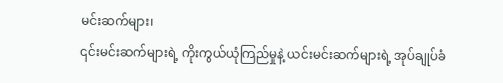မင်းဆက်များ၊
၎င်းမင်းဆက်များရဲ့ ကိုးကွယ်ယုံကြည်မှုနဲ့ ယင်းမင်းဆက်များရဲ့ အုပ်ချုပ်ခံ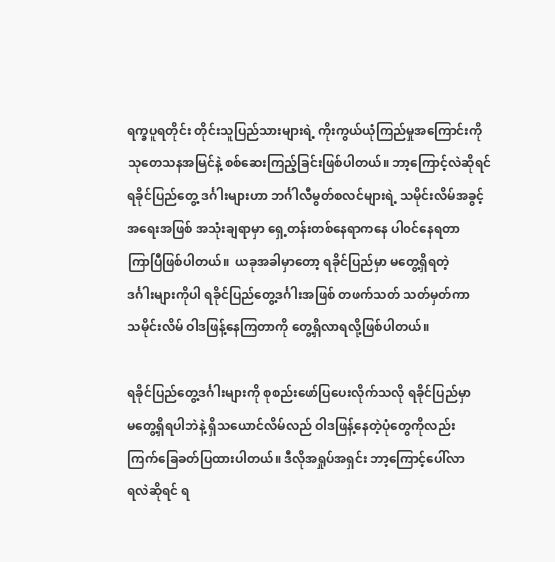ရက္ခပူရတိုင်း တိုင်းသူပြည်သားများရဲ့ ကိုးကွယ်ယုံကြည်မှုအကြောင်းကို
သုတေသနအမြင်နဲ့ စစ်ဆေးကြည့်ခြင်းဖြစ်ပါတယ်။ ဘာ့ကြောင့်လဲဆိုရင်
ရခိုင်ပြည်တွေ့ ဒင်္ဂါးများဟာ ဘင်္ဂါလီမွတ်စလင်များရဲ့ သမိုင်းလိမ်အခွင့်
အရေးအဖြစ် အသုံးချရာမှာ ရှေ့တန်းတစ်နေရာကနေ ပါ၀င်နေရတာ
ကြာပြီဖြစ်ပါတယ်။  ယခုအခါမှာတော့ ရခိုင်ပြည်မှာ မတွေ့ရှိရတဲ့
ဒင်္ဂါးများကိုပါ ရခိုင်ပြည်တွေ့ဒင်္ဂါးအဖြစ် တဖက်သတ် သတ်မှတ်ကာ
သမိုင်းလိမ် ဝါဒဖြန့်နေကြတာကို တွေ့ရှိလာရလို့ဖြစ်ပါတယ်။

ရခိုင်ပြည်တွေ့ဒင်္ဂါးများကို စုစည်းဖော်ပြပေးလိုက်သလို ရခိုင်ပြည်မှာ
မတွေ့ရှိရပါဘဲနဲ့ ရှိသယောင်လိမ်လည် ဝါဒဖြန့်နေတဲ့ပုံတွေကိုလည်း
ကြက်ခြေခတ်ပြထားပါတယ်။ ဒီလိုအရှုပ်အရှင်း ဘာ့ကြောင့်ပေါ်လာ
ရလဲဆိုရင် ရ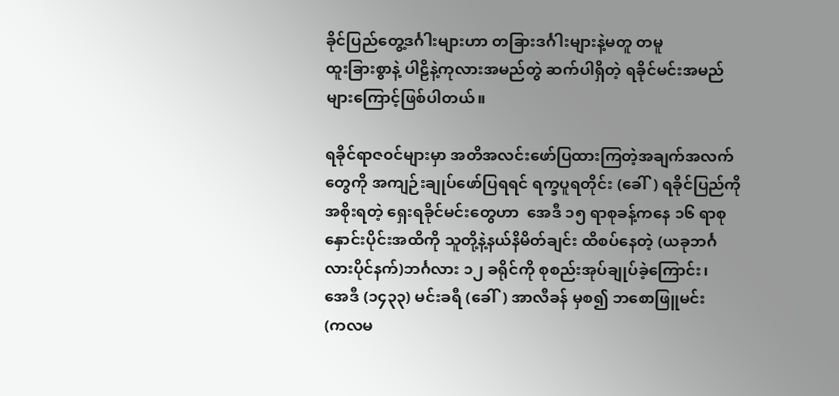ခိုင်ပြည်တွေ့ဒင်္ဂါးများဟာ တခြားဒင်္ဂါးများနဲ့မတူ တမူ
ထူးခြားစွာနဲ့ ပါဠိနဲ့ကုလားအမည်တွဲ ဆက်ပါရှိတဲ့ ရခိုင်မင်းအမည်
များကြောင့်ဖြစ်ပါတယ်။

ရခိုင်ရာဇ၀င်များမှာ အတိအလင်းဖော်ပြထားကြတဲ့အချက်အလက်
တွေကို အကျဉ်းချုပ်ဖော်ပြရရင် ရက္ခပူရတိုင်း (ခေါ်) ရခိုင်ပြည်ကို
အစိုးရတဲ့ ရှေးရခိုင်မင်းတွေဟာ  အေဒီ ၁၅ ရာစုခန့်ကနေ ၁၆ ရာစု
နှောင်းပိုင်းအထိကို သူတို့နဲ့နယ်နိမိတ်ချင်း ထိစပ်နေတဲ့ (ယခုဘင်္ဂ
လားပိုင်နက်)ဘင်္ဂလား ၁၂ ခရိုင်ကို စုစည်းအုပ်ချုပ်ခဲ့ကြောင်း၊
အေဒီ (၁၄၃၃) မင်းခရီ (ခေါ်) အာလီခန် မှစ၍ ဘစောဖြူမင်း
(ကလမ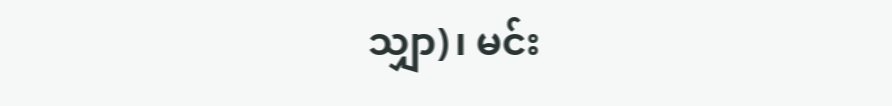သျှာ)၊ မင်း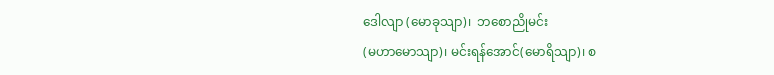ဒေါလျာ (မောခုသျာ)၊  ဘစောညိုမင်း
(မဟာမောသျာ)၊ မင်းရန်အောင်(မောရိသျာ)၊ စ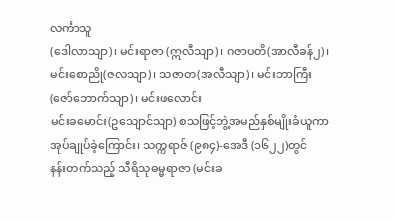လင်္ကာသူ
(ဒေါလာသျာ)၊ မင်းရာဇာ (ဣလီသျာ)၊ ဂဇာပတိ(အာလီခန်၂)၊
မင်းစောညို(ဇလသျာ)၊ သဇာတ(အလီသျာ)၊ မင်းဘာကြီး
(ဇော်ဘောက်သျာ)၊ မင်းဖလောင်း
မင်းခမောင်း(ဥသျောင်သျာ) စသဖြင့်ဘွဲ့အမည်နှစ်မျိုးခံယူကာ
အုပ်ချုပ်ခဲ့ကြောင်း၊ သက္ကရာဇ် (၉၈၄)-အေဒီ (၁၆၂၂)တွင်
နန်းတက်သည့် သီရိသုဓမ္မရာဇာ (မင်းခ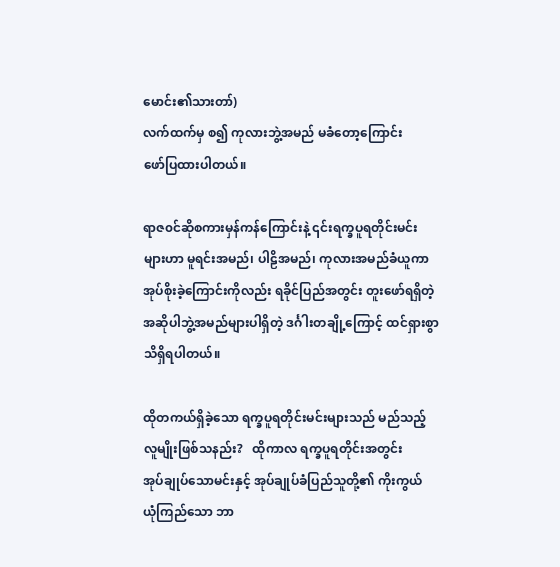မောင်း၏သားတာ်)
လက်ထက်မှ စ၍ ကုလားဘွဲ့အမည် မခံတော့ကြောင်း
ဖော်ပြထားပါတယ်။

ရာဇ၀င်ဆိုစကားမှန်ကန်ကြောင်းနဲ့ ၎င်းရက္ခပူရတိုင်းမင်း
များဟာ မူရင်းအမည်၊ ပါဠိအမည်၊ ကုလားအမည်ခံယူကာ
အုပ်စိုးခဲ့ကြောင်းကိုလည်း ရခိုင်ပြည်အတွင်း တူးဖော်ရရှိတဲ့
အဆိုပါဘွဲ့အမည်များပါရှိတဲ့ ဒင်္ဂါးတချို့ကြောင့် ထင်ရှားစွာ
သိရှိရပါတယ်။

ထိုတကယ်ရှိခဲ့သော ရက္ခပူရတိုင်းမင်းများသည် မည်သည့်
လူမျိုးဖြစ်သနည်း?   ထိုကာလ ရက္ခပူရတိုင်းအတွင်း
အုပ်ချုပ်သောမင်းနှင့် အုပ်ချုပ်ခံပြည်သူတို့၏ ကိုးကွယ်
ယုံကြည်သော ဘာ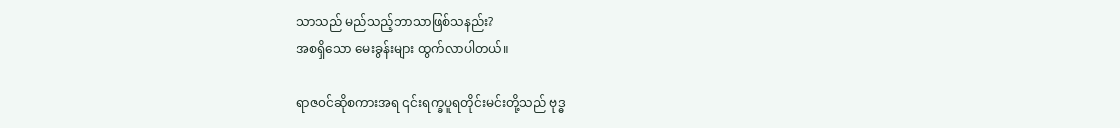သာသည် မည်သည့်ဘာသာဖြစ်သနည်း?
အစရှိသော မေးခွန်းများ ထွက်လာပါတယ်။

ရာဇ၀င်ဆိုစကားအရ ၎င်းရက္ခပူရတိုင်းမင်းတို့သည် ဗုဒ္ဓ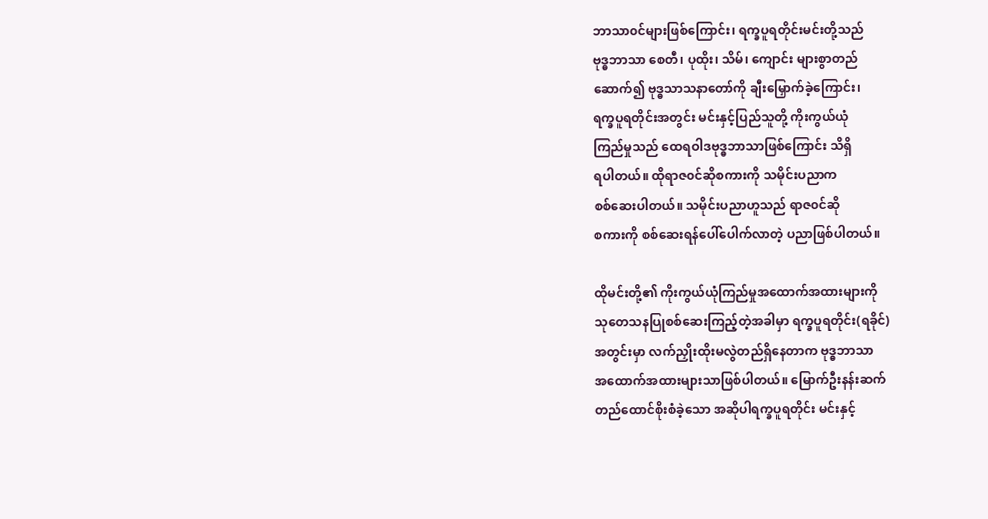ဘာသာ၀င်များဖြစ်ကြောင်း၊ ရက္ခပူရတိုင်းမင်းတို့သည်
ဗုဒ္ဓဘာသာ စေတီ၊ ပုထိုး၊ သိမ်၊ ကျောင်း များစွာတည်
ဆောက်၍ ဗုဒ္ဓသာသနာတော်ကို ချီးမြှောက်ခဲ့ကြောင်း၊
ရက္ခပူရတိုင်းအတွင်း မင်းနှင့်ပြည်သူတို့ ကိုးကွယ်ယုံ
ကြည်မှုသည် ထေရဝါဒဗုဒ္ဓဘာသာဖြစ်ကြောင်း သိရှိ
ရပါတယ်။ ထိုရာဇ၀င်ဆိုစကားကို သမိုင်းပညာက
စစ်ဆေးပါတယ်။ သမိုင်းပညာဟူသည် ရာဇ၀င်ဆို
စကားကို စစ်ဆေးရန်ပေါ်ပေါက်လာတဲ့ ပညာဖြစ်ပါတယ်။

ထိုမင်းတို့၏ ကိုးကွယ်ယုံကြည်မှုအထောက်အထားများကို
သုတေသနပြုစစ်ဆေးကြည့်တဲ့အခါမှာ ရက္ခပူရတိုင်း(ရခိုင်)
အတွင်းမှာ လက်ညှိုးထိုးမလွဲတည်ရှိနေတာက ဗုဒ္ဓဘာသာ
အထောက်အထားများသာဖြစ်ပါတယ်။ မြောက်ဦးနန်းဆက်
တည်ထောင်စိုးစံခဲ့သော အဆိုပါရက္ခပူရတိုင်း မင်းနှင့်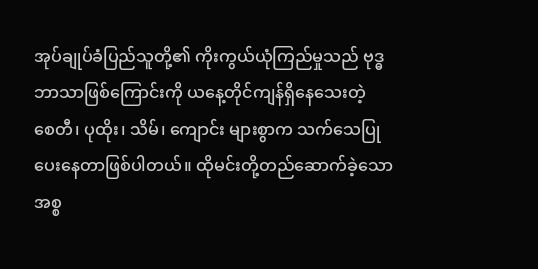အုပ်ချုပ်ခံပြည်သူတို့၏ ကိုးကွယ်ယုံကြည်မှုသည် ဗုဒ္ဓ
ဘာသာဖြစ်ကြောင်းကို ယနေ့တိုင်ကျန်ရှိနေသေးတဲ့
စေတီ၊ ပုထိုး၊ သိမ်၊ ကျောင်း များစွာက သက်သေပြု
ပေးနေတာဖြစ်ပါတယ်။ ထိုမင်းတို့တည်ဆောက်ခဲ့သော
အစ္စ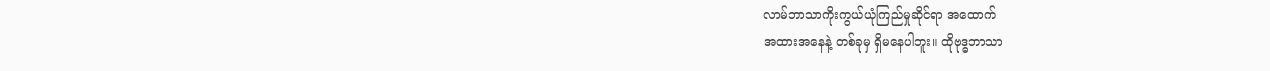လာမ်ဘာသာကိုးကွယ်ယုံကြည်မှုဆိုင်ရာ အထောက်
အထားအနေနဲ့ တစ်ခုမှ ရှိမနေပါဘူး။ ထိုဗုဒ္ဓဘာသာ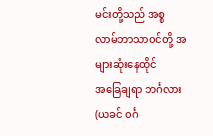မင်းတို့သည် အစ္စလာမ်ဘာသာ၀င်တို့ အများဆုံးနေထိုင်
အခြေချရာ ဘင်္ဂလား(ယခင် ၀င်္ဂ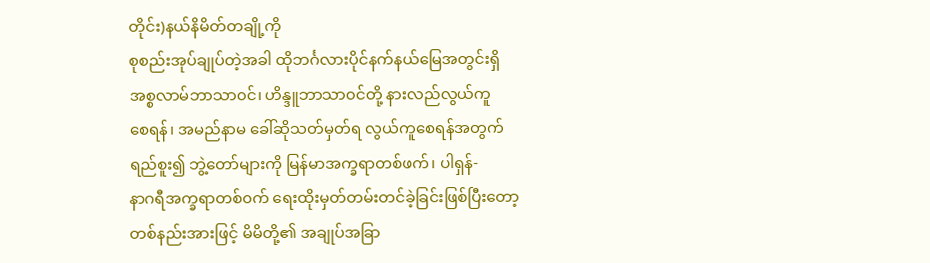တိုင်း)နယ်နိမိတ်တချို့ကို
စုစည်းအုပ်ချုပ်တဲ့အခါ ထိုဘင်္ဂလားပိုင်နက်နယ်မြေအတွင်းရှိ
အစ္စလာမ်ဘာသာ၀င်၊ ဟိန္ဒူဘာသာ၀င်တို့ နားလည်လွယ်ကူ
စေရန်၊ အမည်နာမ ခေါ်ဆိုသတ်မှတ်ရ လွယ်ကူစေရန်အတွက်
ရည်စူး၍ ဘွဲ့တော်များကို မြန်မာအက္ခရာတစ်ဖက်၊ ပါရှန်-
နာဂရီအက္ခရာတစ်၀က် ရေးထိုးမှတ်တမ်းတင်ခဲ့ခြင်းဖြစ်ပြီးတော့
တစ်နည်းအားဖြင့် မိမိတို့၏ အချုပ်အခြာ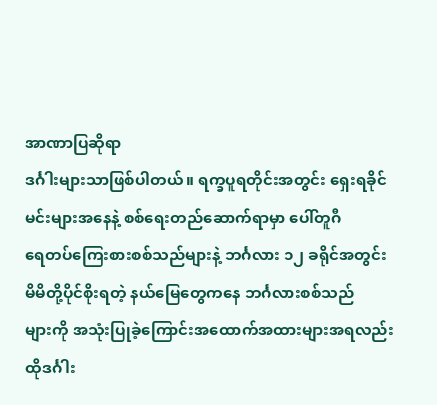အာဏာပြဆိုရာ
ဒင်္ဂါးများသာဖြစ်ပါတယ်။ ရက္ခပူရတိုင်းအတွင်း ရှေးရခိုင်
မင်းများအနေနဲ့ စစ်ရေးတည်ဆောက်ရာမှာ ပေါ်တူဂီ
ရေတပ်ကြေးစားစစ်သည်များနဲ့ ဘင်္ဂလား ၁၂ ခရိုင်အတွင်း
မိမိတို့ပိုင်စိုးရတဲ့ နယ်မြေတွေကနေ ဘင်္ဂလားစစ်သည်
များကို အသုံးပြုခဲ့ကြောင်းအထောက်အထားများအရလည်း
ထိုဒင်္ဂါး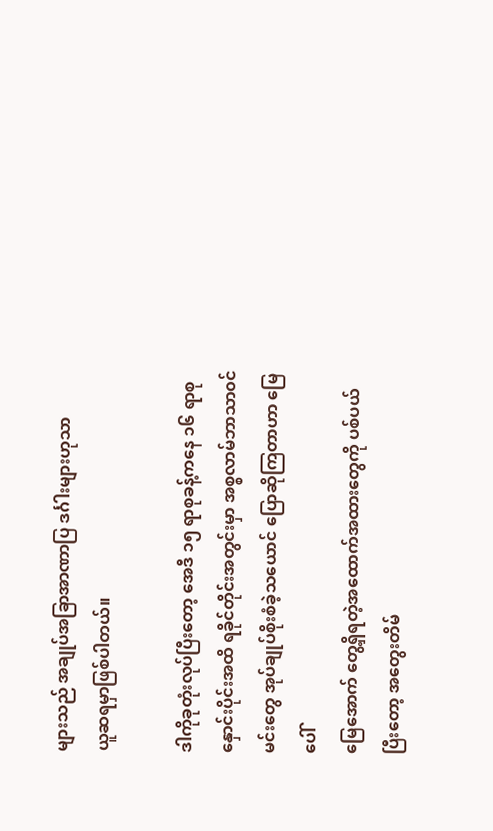များသည် အချုပ်အခြာအာဏာပြ ဒင်္ဂါးများဟုသာ
ယူဆရမှာဖြစ်ပါတယ်။

ဒါကိုခုတုံးလုပ်ပြီးတော့ အေဒီ ၁၅ ရာစုခန့်ကနေ ၁၆ ရာစု
နှောင်းပိုင်းအထိ ရခိုင်တိုင်းအတွင်းမှာ အစ္စလာမ်ဘာသာ၀င်
မင်းတွေ အုပ်ချုပ်စိုးစံခဲ့သယောင် ပြောဆိုကြတာဟာ မြေပေါ်
မြေအောက် တွေ့ရှိရတဲ့အထောက်အထားတွေကို ပစ်ပယ်
ပြီးတော့ အတွေးတိမ်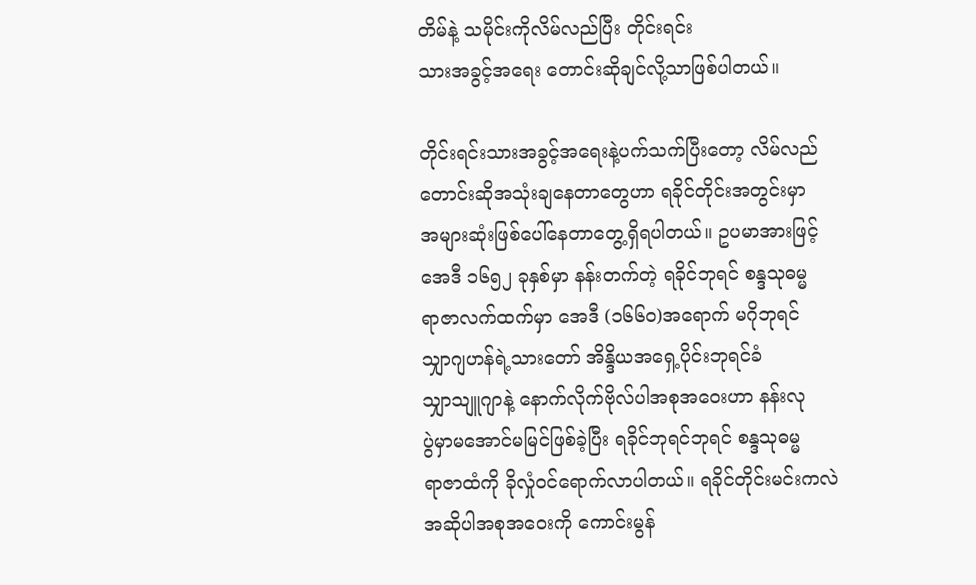တိမ်နဲ့ သမိုင်းကိုလိမ်လည်ပြီး တိုင်းရင်း
သားအခွင့်အရေး တောင်းဆိုချင်လို့သာဖြစ်ပါတယ်။

တိုင်းရင်းသားအခွင့်အရေးနဲ့ပက်သက်ပြီးတော့ လိမ်လည်
တောင်းဆိုအသုံးချနေတာတွေဟာ ရခိုင်တိုင်းအတွင်းမှာ
အများဆုံးဖြစ်ပေါ်နေတာတွေ့ရှိရပါတယ်။ ဥပမာအားဖြင့်
အေဒီ ၁၆၅၂ ခုနှစ်မှာ နန်းတက်တဲ့ ရခိုင်ဘုရင် စန္ဒသုဓမ္မ
ရာဇာလက်ထက်မှာ အေဒီ (၁၆၆၀)အရောက် မဂိုဘုရင်
သျှာဂျဟန်ရဲ့သားတော် အိန္ဒိယအရှေ့ပိုင်းဘုရင်ခံ
သျှာသျူဂျာနဲ့ နောက်လိုက်ဗိုလ်ပါအစုအဝေးဟာ နန်းလု
ပွဲမှာမအောင်မမြင်ဖြစ်ခဲ့ပြီး ရခိုင်ဘုရင်ဘုရင် စန္ဒသုဓမ္မ
ရာဇာထံကို ခိုလှုံ၀င်ရောက်လာပါတယ်။ ရခိုင်တိုင်းမင်းကလဲ
အဆိုပါအစုအဝေးကို ကောင်းမွန်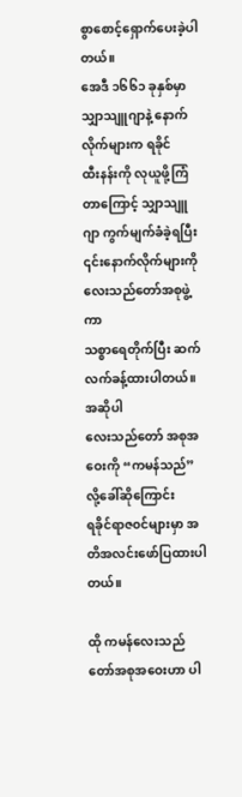စွာစောင့်ရှောက်ပေးခဲ့ပါတယ်။
အေဒီ ၁၆၆၁ ခုနှစ်မှာ သျှာသျူဂျာနဲ့ နောက်လိုက်များက ရခိုင်
ထီးနန်းကို လုယူဖို့ကြံတာကြောင့် သျှာသျူဂျာ ကွက်မျက်ခံခဲ့ရပြီး
၎င်းနောက်လိုက်များကို လေးသည်တော်အစုဖွဲ့ကာ
သစ္စာရေတိုက်ပြီး ဆက်လက်ခန့်ထားပါတယ်။ အဆိုပါ
လေးသည်တော် အစုအဝေးကို “ကမန်သည်”လို့ခေါ်ဆိုကြောင်း
ရခိုင်ရာဇ၀င်များမှာ အတိအလင်းဖော်ပြထားပါတယ်။

ထို ကမန်လေးသည်တော်အစုအဝေးဟာ ပါ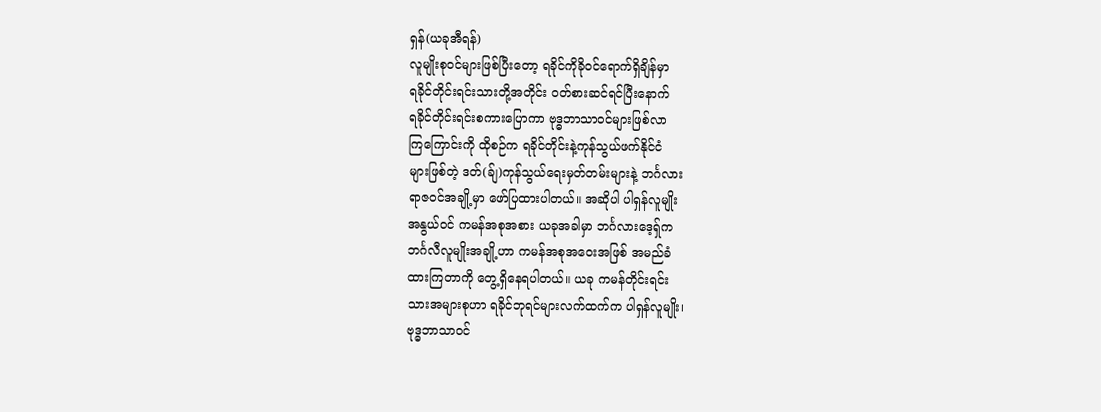ရှန်(ယခုအီရန်)
လူမျိုးစု၀င်များဖြစ်ပြီးတော့ ရခိုင်ကိုခို၀င်ရောက်ရှိချိန်မှာ
ရခိုင်တိုင်းရင်းသားတို့အတိုင်း ၀တ်စားဆင်ရင်ပြီးနောက်
ရခိုင်တိုင်းရင်းစကားပြောကာ ဗုဒ္ဓဘာသာ၀င်များဖြစ်လာ
ကြကြောင်းကို ထိုစဉ်က ရခိုင်တိုင်းနဲ့ကုန်သွယ်ဖက်နိုင်ငံ
များဖြစ်တဲ့ ဒတ်(ခ်ျ)ကုန်သွယ်ရေးမှတ်တမ်းများနဲ့ ဘင်္ဂလား
ရာဇ၀င်အချို့မှာ ဖော်ပြထားပါတယ်။ အဆိုပါ ပါရှန်လူမျိုး
အနွယ်၀င် ကမန်အစုအစား ယခုအခါမှာ ဘင်္ဂလားဒေ့ရ်ှက
ဘင်္ဂလီလူမျိုးအချို့ဟာ ကမန်အစုအဝေးအဖြစ် အမည်ခံ
ထားကြတာကို တွေ့ရှိနေရပါတယ်။ ယခု ကမန်တိုင်းရင်း
သားအများစုဟာ ရခိုင်ဘုရင်များလက်ထက်က ပါရှန်လူမျိုး၊
ဗုဒ္ဓဘာသာ၀င်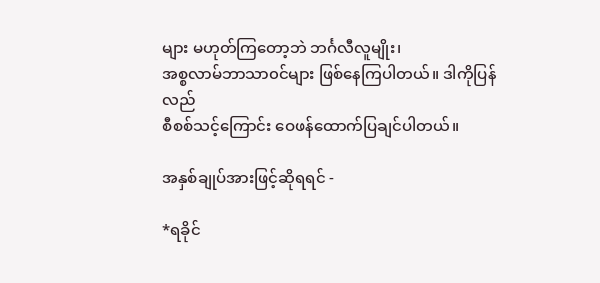များ မဟုတ်ကြတော့ဘဲ ဘင်္ဂလီလူမျိုး၊
အစ္စလာမ်ဘာသာ၀င်များ ဖြစ်နေကြပါတယ်။ ဒါကိုပြန်လည်
စီစစ်သင့်ကြောင်း ဝေဖန်ထောက်ပြချင်ပါတယ်။

အနှစ်ချုပ်အားဖြင့်ဆိုရရင် -

*ရခိုင်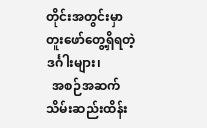တိုင်းအတွင်းမှာ တူးဖော်တွေ့ရှိရတဲ့ဒင်္ဂါးများ၊
  အစဉ်အဆက်သိမ်းဆည်းထိန်း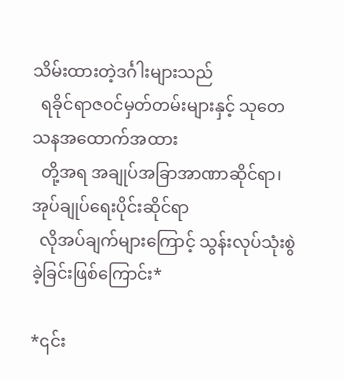သိမ်းထားတဲ့ဒင်္ဂါးများသည်
  ရခိုင်ရာဇ၀င်မှတ်တမ်းများနှင့် သုတေသနအထောက်အထား
  တို့အရ အချုပ်အခြာအာဏာဆိုင်ရာ၊အုပ်ချုပ်ရေးပိုင်းဆိုင်ရာ
  လိုအပ်ချက်များကြောင့် သွန်းလုပ်သုံးစွဲခဲ့ခြင်းဖြစ်ကြောင်း*

*၎င်း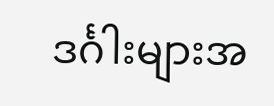ဒင်္ဂါးများအ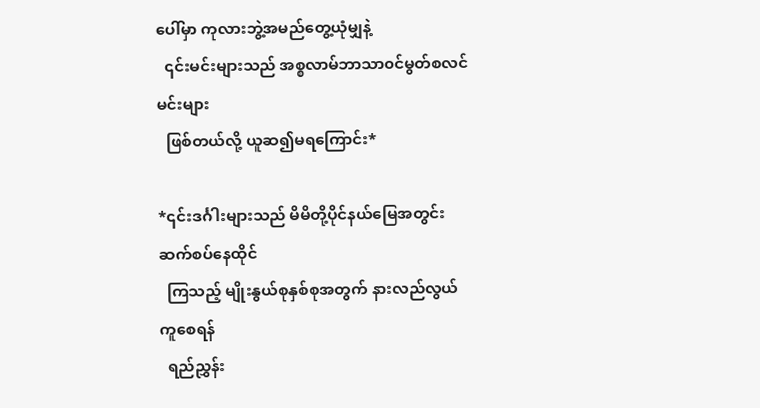ပေါ်မှာ ကုလားဘွဲ့အမည်တွေ့ယုံမျှနဲ့
  ၎င်းမင်းများသည် အစ္စလာမ်ဘာသာ၀င်မွတ်စလင်မင်းများ
  ဖြစ်တယ်လို့ ယူဆ၍မရကြောင်း*

*၎င်းဒင်္ဂါးများသည် မိမိတို့ပိုင်နယ်မြေအတွင်း ဆက်စပ်နေထိုင်
  ကြသည့် မျိုးနွယ်စုနှစ်စုအတွက် နားလည်လွယ်ကူစေရန်
  ရည်ညွှန်း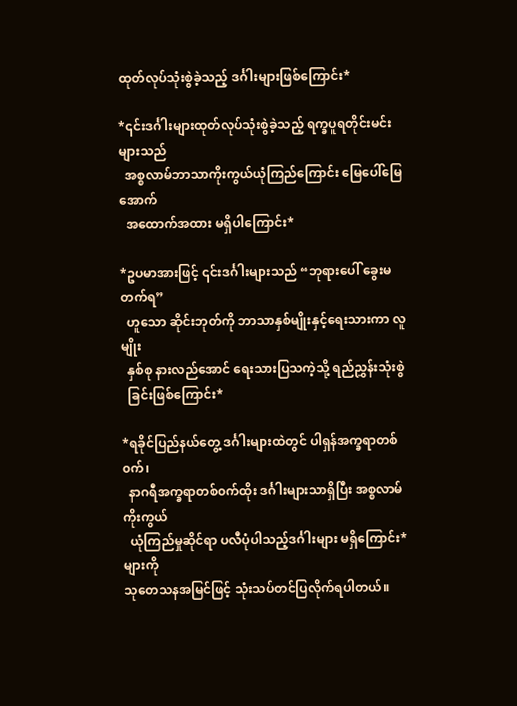ထုတ်လုပ်သုံးစွဲခဲ့သည့် ဒင်္ဂါးများဖြစ်ကြောင်း*

*၎င်းဒင်္ဂါးများထုတ်လုပ်သုံးစွဲခဲ့သည့် ရက္ခပူရတိုင်းမင်းများသည်
  အစ္စလာမ်ဘာသာကိုးကွယ်ယုံကြည်ကြောင်း မြေပေါ်မြေအောက်
  အထောက်အထား မရှိပါကြောင်း*

*ဥပမာအားဖြင့် ၎င်းဒင်္ဂါးများသည် “ဘုရားပေါ် ခွေးမတက်ရ”
  ဟူသော ဆိုင်းဘုတ်ကို ဘာသာနှစ်မျိုးနှင့်ရေးသားကာ လူမျိုး
  နှစ်စု နားလည်အောင် ရေးသားပြသကဲ့သို့ ရည်ညွှန်းသုံးစွဲ
  ခြင်းဖြစ်ကြောင်း*

*ရခိုင်ပြည်နယ်တွေ့ ဒင်္ဂါးများထဲတွင် ပါရှန်အက္ခရာတစ်၀က်၊
  နာဂရီအက္ခရာတစ်၀က်ထိုး ဒင်္ဂါးများသာရှိပြီး အစ္စလာမ်ကိုးကွယ်
  ယုံကြည်မှုဆိုင်ရာ ပလီပုံပါသည့်ဒင်္ဂါးများ မရှိကြောင်း*များကို
သုတေသနအမြင်ဖြင့် သုံးသပ်တင်ပြလိုက်ရပါတယ်။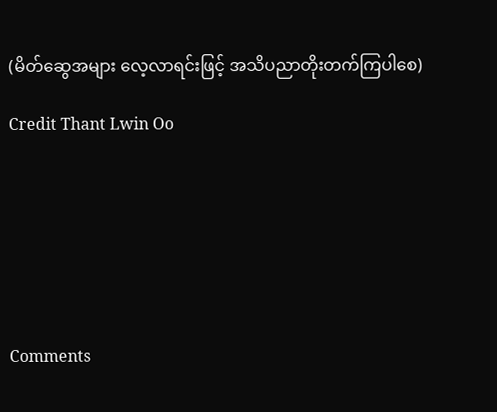(မိတ်ဆွေအများ လေ့လာရင်းဖြင့် အသိပညာတိုးတက်ကြပါစေ)

Credit Thant Lwin Oo







Comments